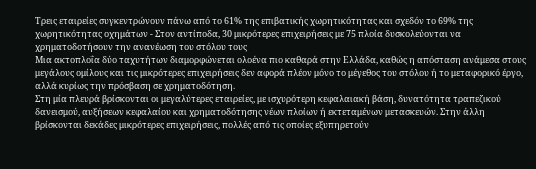Τρεις εταιρείες συγκεντρώνουν πάνω από το 61% της επιβατικής χωρητικότητας και σχεδόν το 69% της χωρητικότητας οχημάτων - Στον αντίποδα, 30 μικρότερες επιχειρήσεις με 75 πλοία δυσκολεύονται να χρηματοδοτήσουν την ανανέωση του στόλου τους
Μια ακτοπλοΐα δύο ταχυτήτων διαμορφώνεται ολοένα πιο καθαρά στην Ελλάδα, καθώς η απόσταση ανάμεσα στους μεγάλους ομίλους και τις μικρότερες επιχειρήσεις δεν αφορά πλέον μόνο το μέγεθος του στόλου ή το μεταφορικό έργο, αλλά κυρίως την πρόσβαση σε χρηματοδότηση.
Στη μία πλευρά βρίσκονται οι μεγαλύτερες εταιρείες, με ισχυρότερη κεφαλαιακή βάση, δυνατότητα τραπεζικού δανεισμού, αυξήσεων κεφαλαίου και χρηματοδότησης νέων πλοίων ή εκτεταμένων μετασκευών. Στην άλλη βρίσκονται δεκάδες μικρότερες επιχειρήσεις, πολλές από τις οποίες εξυπηρετούν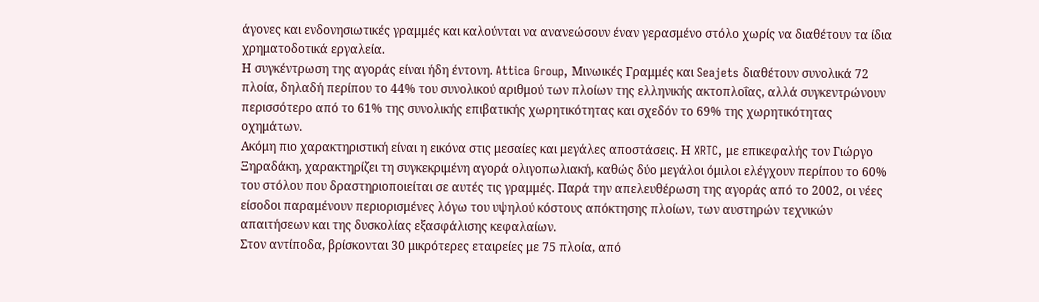άγονες και ενδονησιωτικές γραμμές και καλούνται να ανανεώσουν έναν γερασμένο στόλο χωρίς να διαθέτουν τα ίδια χρηματοδοτικά εργαλεία.
Η συγκέντρωση της αγοράς είναι ήδη έντονη. Attica Group, Μινωικές Γραμμές και Seajets διαθέτουν συνολικά 72 πλοία, δηλαδή περίπου το 44% του συνολικού αριθμού των πλοίων της ελληνικής ακτοπλοΐας, αλλά συγκεντρώνουν περισσότερο από το 61% της συνολικής επιβατικής χωρητικότητας και σχεδόν το 69% της χωρητικότητας οχημάτων.
Ακόμη πιο χαρακτηριστική είναι η εικόνα στις μεσαίες και μεγάλες αποστάσεις. Η XRTC, με επικεφαλής τον Γιώργο Ξηραδάκη, χαρακτηρίζει τη συγκεκριμένη αγορά ολιγοπωλιακή, καθώς δύο μεγάλοι όμιλοι ελέγχουν περίπου το 60% του στόλου που δραστηριοποιείται σε αυτές τις γραμμές. Παρά την απελευθέρωση της αγοράς από το 2002, οι νέες είσοδοι παραμένουν περιορισμένες λόγω του υψηλού κόστους απόκτησης πλοίων, των αυστηρών τεχνικών απαιτήσεων και της δυσκολίας εξασφάλισης κεφαλαίων.
Στον αντίποδα, βρίσκονται 30 μικρότερες εταιρείες με 75 πλοία, από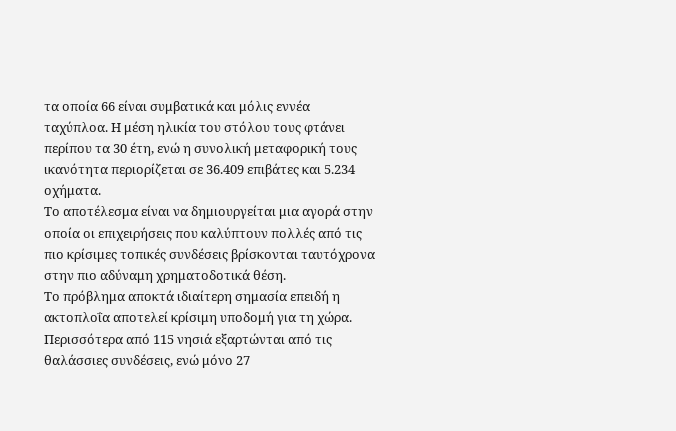τα οποία 66 είναι συμβατικά και μόλις εννέα ταχύπλοα. Η μέση ηλικία του στόλου τους φτάνει περίπου τα 30 έτη, ενώ η συνολική μεταφορική τους ικανότητα περιορίζεται σε 36.409 επιβάτες και 5.234 οχήματα.
Το αποτέλεσμα είναι να δημιουργείται μια αγορά στην οποία οι επιχειρήσεις που καλύπτουν πολλές από τις πιο κρίσιμες τοπικές συνδέσεις βρίσκονται ταυτόχρονα στην πιο αδύναμη χρηματοδοτικά θέση.
Το πρόβλημα αποκτά ιδιαίτερη σημασία επειδή η ακτοπλοΐα αποτελεί κρίσιμη υποδομή για τη χώρα. Περισσότερα από 115 νησιά εξαρτώνται από τις θαλάσσιες συνδέσεις, ενώ μόνο 27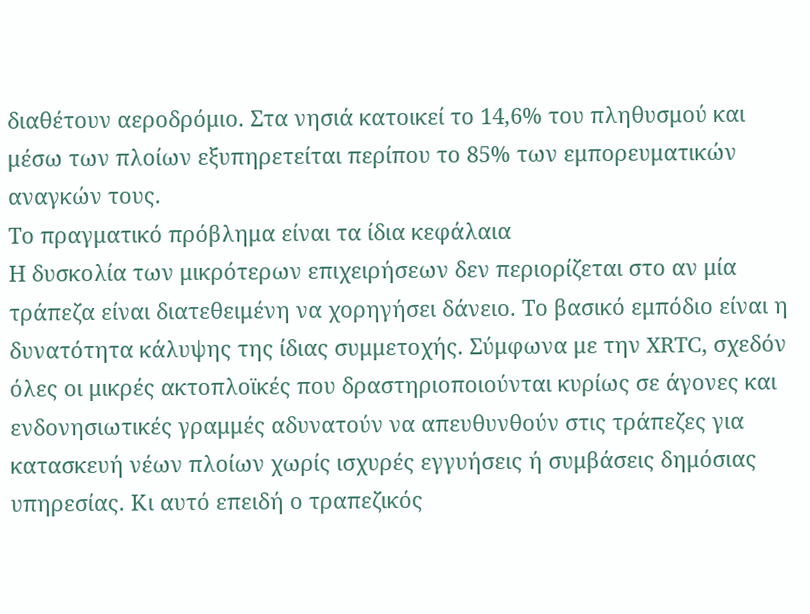διαθέτουν αεροδρόμιο. Στα νησιά κατοικεί το 14,6% του πληθυσμού και μέσω των πλοίων εξυπηρετείται περίπου το 85% των εμπορευματικών αναγκών τους.
Το πραγματικό πρόβλημα είναι τα ίδια κεφάλαια
Η δυσκολία των μικρότερων επιχειρήσεων δεν περιορίζεται στο αν μία τράπεζα είναι διατεθειμένη να χορηγήσει δάνειο. Το βασικό εμπόδιο είναι η δυνατότητα κάλυψης της ίδιας συμμετοχής. Σύμφωνα με την XRTC, σχεδόν όλες οι μικρές ακτοπλοϊκές που δραστηριοποιούνται κυρίως σε άγονες και ενδονησιωτικές γραμμές αδυνατούν να απευθυνθούν στις τράπεζες για κατασκευή νέων πλοίων χωρίς ισχυρές εγγυήσεις ή συμβάσεις δημόσιας υπηρεσίας. Κι αυτό επειδή ο τραπεζικός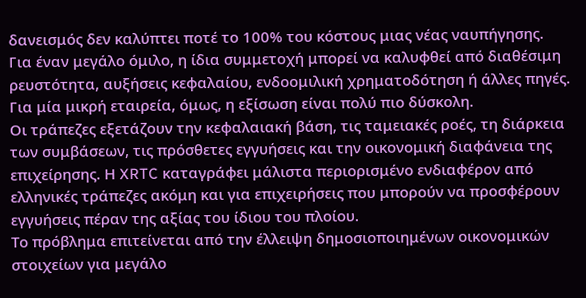δανεισμός δεν καλύπτει ποτέ το 100% του κόστους μιας νέας ναυπήγησης.
Για έναν μεγάλο όμιλο, η ίδια συμμετοχή μπορεί να καλυφθεί από διαθέσιμη ρευστότητα, αυξήσεις κεφαλαίου, ενδοομιλική χρηματοδότηση ή άλλες πηγές. Για μία μικρή εταιρεία, όμως, η εξίσωση είναι πολύ πιο δύσκολη.
Οι τράπεζες εξετάζουν την κεφαλαιακή βάση, τις ταμειακές ροές, τη διάρκεια των συμβάσεων, τις πρόσθετες εγγυήσεις και την οικονομική διαφάνεια της επιχείρησης. Η XRTC καταγράφει μάλιστα περιορισμένο ενδιαφέρον από ελληνικές τράπεζες ακόμη και για επιχειρήσεις που μπορούν να προσφέρουν εγγυήσεις πέραν της αξίας του ίδιου του πλοίου.
Το πρόβλημα επιτείνεται από την έλλειψη δημοσιοποιημένων οικονομικών στοιχείων για μεγάλο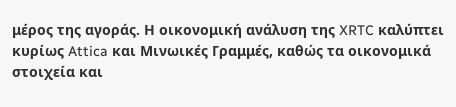μέρος της αγοράς. Η οικονομική ανάλυση της XRTC καλύπτει κυρίως Attica και Μινωικές Γραμμές, καθώς τα οικονομικά στοιχεία και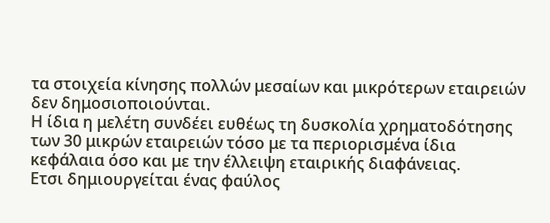τα στοιχεία κίνησης πολλών μεσαίων και μικρότερων εταιρειών δεν δημοσιοποιούνται.
Η ίδια η μελέτη συνδέει ευθέως τη δυσκολία χρηματοδότησης των 30 μικρών εταιρειών τόσο με τα περιορισμένα ίδια κεφάλαια όσο και με την έλλειψη εταιρικής διαφάνειας.
Ετσι δημιουργείται ένας φαύλος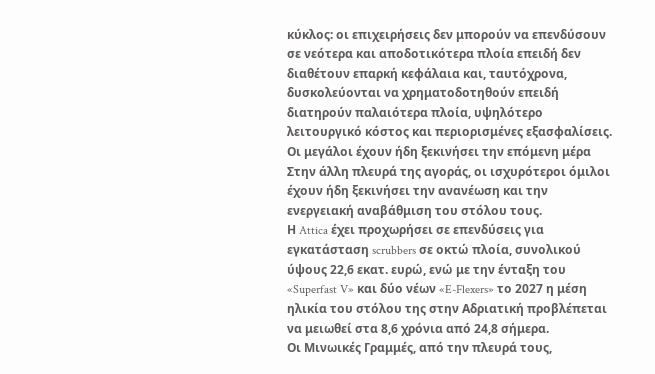κύκλος: οι επιχειρήσεις δεν μπορούν να επενδύσουν σε νεότερα και αποδοτικότερα πλοία επειδή δεν διαθέτουν επαρκή κεφάλαια και, ταυτόχρονα, δυσκολεύονται να χρηματοδοτηθούν επειδή διατηρούν παλαιότερα πλοία, υψηλότερο λειτουργικό κόστος και περιορισμένες εξασφαλίσεις.
Οι μεγάλοι έχουν ήδη ξεκινήσει την επόμενη μέρα
Στην άλλη πλευρά της αγοράς, οι ισχυρότεροι όμιλοι έχουν ήδη ξεκινήσει την ανανέωση και την ενεργειακή αναβάθμιση του στόλου τους.
Η Attica έχει προχωρήσει σε επενδύσεις για εγκατάσταση scrubbers σε οκτώ πλοία, συνολικού ύψους 22,6 εκατ. ευρώ, ενώ με την ένταξη του «Superfast V» και δύο νέων «E-Flexers» το 2027 η μέση ηλικία του στόλου της στην Αδριατική προβλέπεται να μειωθεί στα 8,6 χρόνια από 24,8 σήμερα.
Οι Μινωικές Γραμμές, από την πλευρά τους,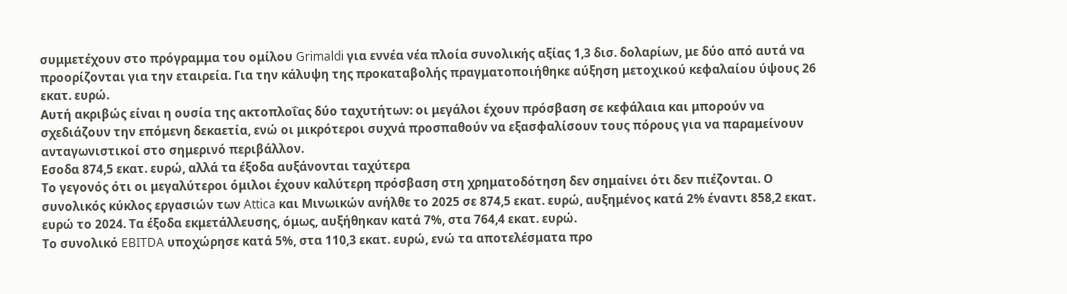συμμετέχουν στο πρόγραμμα του ομίλου Grimaldi για εννέα νέα πλοία συνολικής αξίας 1,3 δισ. δολαρίων, με δύο από αυτά να προορίζονται για την εταιρεία. Για την κάλυψη της προκαταβολής πραγματοποιήθηκε αύξηση μετοχικού κεφαλαίου ύψους 26 εκατ. ευρώ.
Αυτή ακριβώς είναι η ουσία της ακτοπλοΐας δύο ταχυτήτων: οι μεγάλοι έχουν πρόσβαση σε κεφάλαια και μπορούν να σχεδιάζουν την επόμενη δεκαετία, ενώ οι μικρότεροι συχνά προσπαθούν να εξασφαλίσουν τους πόρους για να παραμείνουν ανταγωνιστικοί στο σημερινό περιβάλλον.
Εσοδα 874,5 εκατ. ευρώ, αλλά τα έξοδα αυξάνονται ταχύτερα
Το γεγονός ότι οι μεγαλύτεροι όμιλοι έχουν καλύτερη πρόσβαση στη χρηματοδότηση δεν σημαίνει ότι δεν πιέζονται. Ο συνολικός κύκλος εργασιών των Attica και Μινωικών ανήλθε το 2025 σε 874,5 εκατ. ευρώ, αυξημένος κατά 2% έναντι 858,2 εκατ. ευρώ το 2024. Τα έξοδα εκμετάλλευσης, όμως, αυξήθηκαν κατά 7%, στα 764,4 εκατ. ευρώ.
Το συνολικό EBITDA υποχώρησε κατά 5%, στα 110,3 εκατ. ευρώ, ενώ τα αποτελέσματα προ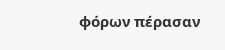φόρων πέρασαν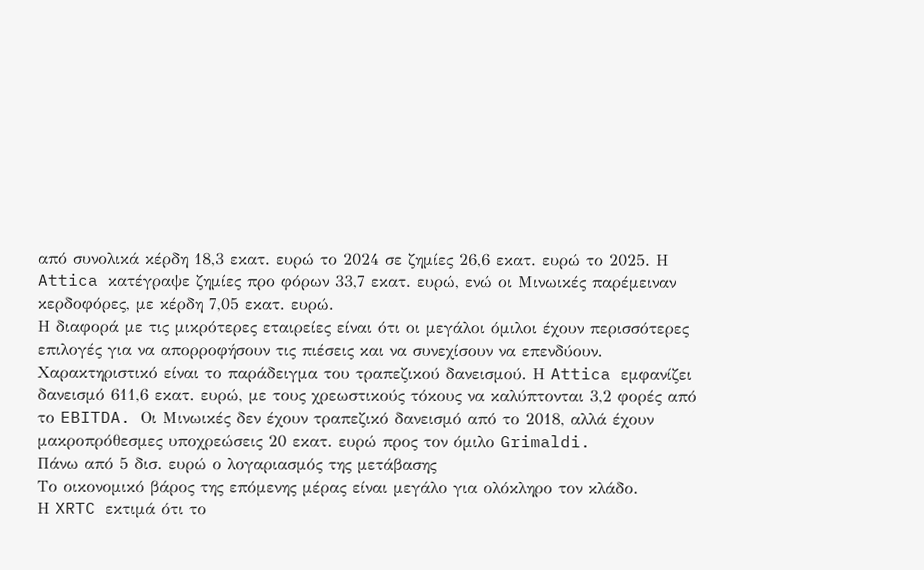από συνολικά κέρδη 18,3 εκατ. ευρώ το 2024 σε ζημίες 26,6 εκατ. ευρώ το 2025. Η Attica κατέγραψε ζημίες προ φόρων 33,7 εκατ. ευρώ, ενώ οι Μινωικές παρέμειναν κερδοφόρες, με κέρδη 7,05 εκατ. ευρώ.
Η διαφορά με τις μικρότερες εταιρείες είναι ότι οι μεγάλοι όμιλοι έχουν περισσότερες επιλογές για να απορροφήσουν τις πιέσεις και να συνεχίσουν να επενδύουν.
Χαρακτηριστικό είναι το παράδειγμα του τραπεζικού δανεισμού. Η Attica εμφανίζει δανεισμό 611,6 εκατ. ευρώ, με τους χρεωστικούς τόκους να καλύπτονται 3,2 φορές από το EBITDA. Οι Μινωικές δεν έχουν τραπεζικό δανεισμό από το 2018, αλλά έχουν μακροπρόθεσμες υποχρεώσεις 20 εκατ. ευρώ προς τον όμιλο Grimaldi.
Πάνω από 5 δισ. ευρώ ο λογαριασμός της μετάβασης
Το οικονομικό βάρος της επόμενης μέρας είναι μεγάλο για ολόκληρο τον κλάδο.
Η XRTC εκτιμά ότι το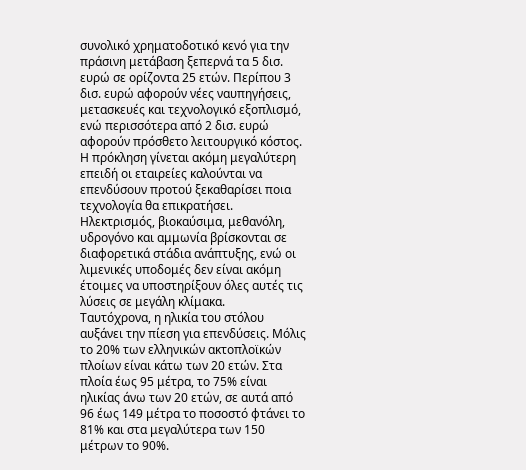συνολικό χρηματοδοτικό κενό για την πράσινη μετάβαση ξεπερνά τα 5 δισ. ευρώ σε ορίζοντα 25 ετών. Περίπου 3 δισ. ευρώ αφορούν νέες ναυπηγήσεις, μετασκευές και τεχνολογικό εξοπλισμό, ενώ περισσότερα από 2 δισ. ευρώ αφορούν πρόσθετο λειτουργικό κόστος.
Η πρόκληση γίνεται ακόμη μεγαλύτερη επειδή οι εταιρείες καλούνται να επενδύσουν προτού ξεκαθαρίσει ποια τεχνολογία θα επικρατήσει. Ηλεκτρισμός, βιοκαύσιμα, μεθανόλη, υδρογόνο και αμμωνία βρίσκονται σε διαφορετικά στάδια ανάπτυξης, ενώ οι λιμενικές υποδομές δεν είναι ακόμη έτοιμες να υποστηρίξουν όλες αυτές τις λύσεις σε μεγάλη κλίμακα.
Ταυτόχρονα, η ηλικία του στόλου αυξάνει την πίεση για επενδύσεις. Μόλις το 20% των ελληνικών ακτοπλοϊκών πλοίων είναι κάτω των 20 ετών. Στα πλοία έως 95 μέτρα, το 75% είναι ηλικίας άνω των 20 ετών, σε αυτά από 96 έως 149 μέτρα το ποσοστό φτάνει το 81% και στα μεγαλύτερα των 150 μέτρων το 90%.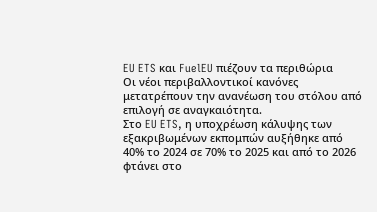EU ETS και FuelEU πιέζουν τα περιθώρια
Οι νέοι περιβαλλοντικοί κανόνες μετατρέπουν την ανανέωση του στόλου από επιλογή σε αναγκαιότητα.
Στο EU ETS, η υποχρέωση κάλυψης των εξακριβωμένων εκπομπών αυξήθηκε από 40% το 2024 σε 70% το 2025 και από το 2026 φτάνει στο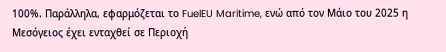100%. Παράλληλα, εφαρμόζεται το FuelEU Maritime, ενώ από τον Μάιο του 2025 η Μεσόγειος έχει ενταχθεί σε Περιοχή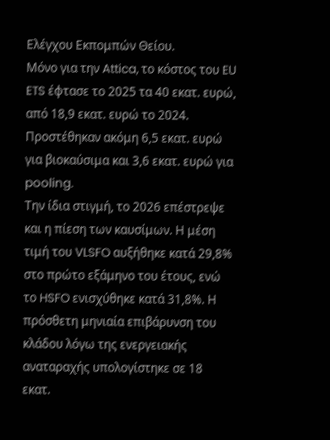Ελέγχου Εκπομπών Θείου.
Μόνο για την Attica, το κόστος του EU ETS έφτασε το 2025 τα 40 εκατ. ευρώ, από 18,9 εκατ. ευρώ το 2024. Προστέθηκαν ακόμη 6,5 εκατ. ευρώ για βιοκαύσιμα και 3,6 εκατ. ευρώ για pooling.
Την ίδια στιγμή, το 2026 επέστρεψε και η πίεση των καυσίμων. Η μέση τιμή του VLSFO αυξήθηκε κατά 29,8% στο πρώτο εξάμηνο του έτους, ενώ το HSFO ενισχύθηκε κατά 31,8%. Η πρόσθετη μηνιαία επιβάρυνση του κλάδου λόγω της ενεργειακής αναταραχής υπολογίστηκε σε 18 εκατ.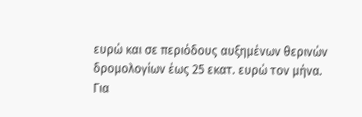ευρώ και σε περιόδους αυξημένων θερινών δρομολογίων έως 25 εκατ. ευρώ τον μήνα.
Για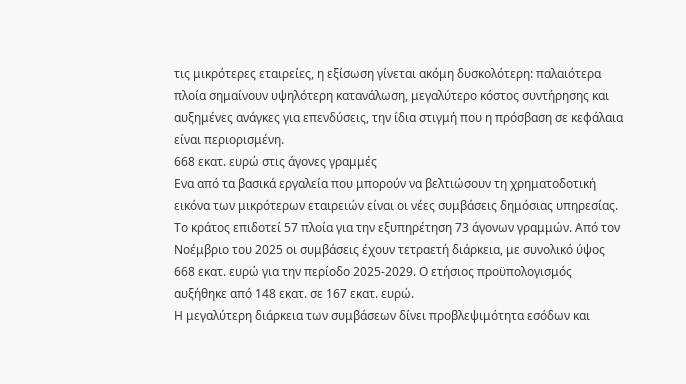τις μικρότερες εταιρείες, η εξίσωση γίνεται ακόμη δυσκολότερη: παλαιότερα πλοία σημαίνουν υψηλότερη κατανάλωση, μεγαλύτερο κόστος συντήρησης και αυξημένες ανάγκες για επενδύσεις, την ίδια στιγμή που η πρόσβαση σε κεφάλαια είναι περιορισμένη.
668 εκατ. ευρώ στις άγονες γραμμές
Ενα από τα βασικά εργαλεία που μπορούν να βελτιώσουν τη χρηματοδοτική εικόνα των μικρότερων εταιρειών είναι οι νέες συμβάσεις δημόσιας υπηρεσίας.
Το κράτος επιδοτεί 57 πλοία για την εξυπηρέτηση 73 άγονων γραμμών. Από τον Νοέμβριο του 2025 οι συμβάσεις έχουν τετραετή διάρκεια, με συνολικό ύψος 668 εκατ. ευρώ για την περίοδο 2025-2029. Ο ετήσιος προϋπολογισμός αυξήθηκε από 148 εκατ. σε 167 εκατ. ευρώ.
Η μεγαλύτερη διάρκεια των συμβάσεων δίνει προβλεψιμότητα εσόδων και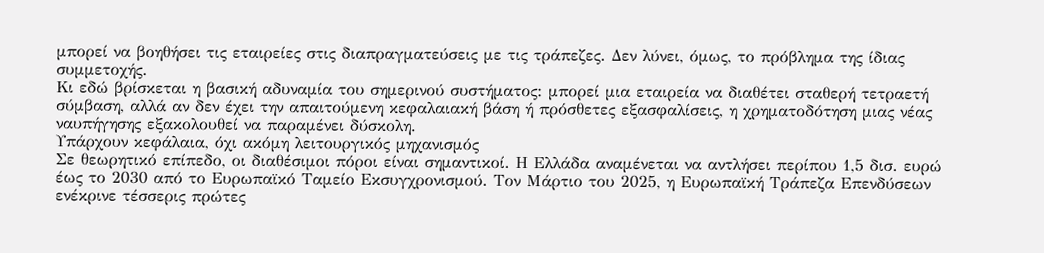μπορεί να βοηθήσει τις εταιρείες στις διαπραγματεύσεις με τις τράπεζες. Δεν λύνει, όμως, το πρόβλημα της ίδιας συμμετοχής.
Κι εδώ βρίσκεται η βασική αδυναμία του σημερινού συστήματος: μπορεί μια εταιρεία να διαθέτει σταθερή τετραετή σύμβαση, αλλά αν δεν έχει την απαιτούμενη κεφαλαιακή βάση ή πρόσθετες εξασφαλίσεις, η χρηματοδότηση μιας νέας ναυπήγησης εξακολουθεί να παραμένει δύσκολη.
Υπάρχουν κεφάλαια, όχι ακόμη λειτουργικός μηχανισμός
Σε θεωρητικό επίπεδο, οι διαθέσιμοι πόροι είναι σημαντικοί. Η Ελλάδα αναμένεται να αντλήσει περίπου 1,5 δισ. ευρώ έως το 2030 από το Ευρωπαϊκό Ταμείο Εκσυγχρονισμού. Τον Μάρτιο του 2025, η Ευρωπαϊκή Τράπεζα Επενδύσεων ενέκρινε τέσσερις πρώτες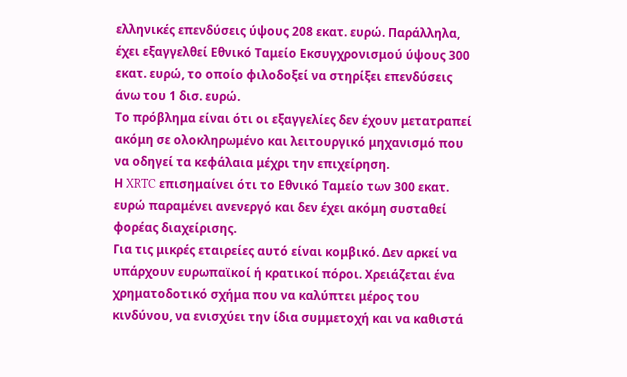ελληνικές επενδύσεις ύψους 208 εκατ. ευρώ. Παράλληλα, έχει εξαγγελθεί Εθνικό Ταμείο Εκσυγχρονισμού ύψους 300 εκατ. ευρώ, το οποίο φιλοδοξεί να στηρίξει επενδύσεις άνω του 1 δισ. ευρώ.
Το πρόβλημα είναι ότι οι εξαγγελίες δεν έχουν μετατραπεί ακόμη σε ολοκληρωμένο και λειτουργικό μηχανισμό που να οδηγεί τα κεφάλαια μέχρι την επιχείρηση.
Η XRTC επισημαίνει ότι το Εθνικό Ταμείο των 300 εκατ. ευρώ παραμένει ανενεργό και δεν έχει ακόμη συσταθεί φορέας διαχείρισης.
Για τις μικρές εταιρείες αυτό είναι κομβικό. Δεν αρκεί να υπάρχουν ευρωπαϊκοί ή κρατικοί πόροι. Χρειάζεται ένα χρηματοδοτικό σχήμα που να καλύπτει μέρος του κινδύνου, να ενισχύει την ίδια συμμετοχή και να καθιστά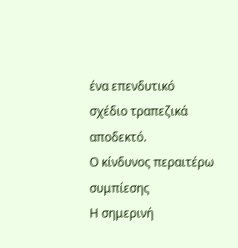ένα επενδυτικό σχέδιο τραπεζικά αποδεκτό.
Ο κίνδυνος περαιτέρω συμπίεσης
Η σημερινή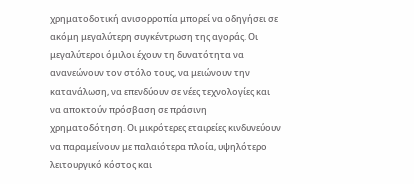χρηματοδοτική ανισορροπία μπορεί να οδηγήσει σε ακόμη μεγαλύτερη συγκέντρωση της αγοράς. Οι μεγαλύτεροι όμιλοι έχουν τη δυνατότητα να ανανεώνουν τον στόλο τους, να μειώνουν την κατανάλωση, να επενδύουν σε νέες τεχνολογίες και να αποκτούν πρόσβαση σε πράσινη χρηματοδότηση. Οι μικρότερες εταιρείες κινδυνεύουν να παραμείνουν με παλαιότερα πλοία, υψηλότερο λειτουργικό κόστος και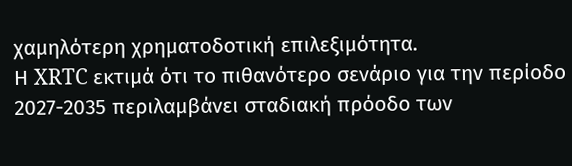χαμηλότερη χρηματοδοτική επιλεξιμότητα.
Η XRTC εκτιμά ότι το πιθανότερο σενάριο για την περίοδο 2027-2035 περιλαμβάνει σταδιακή πρόοδο των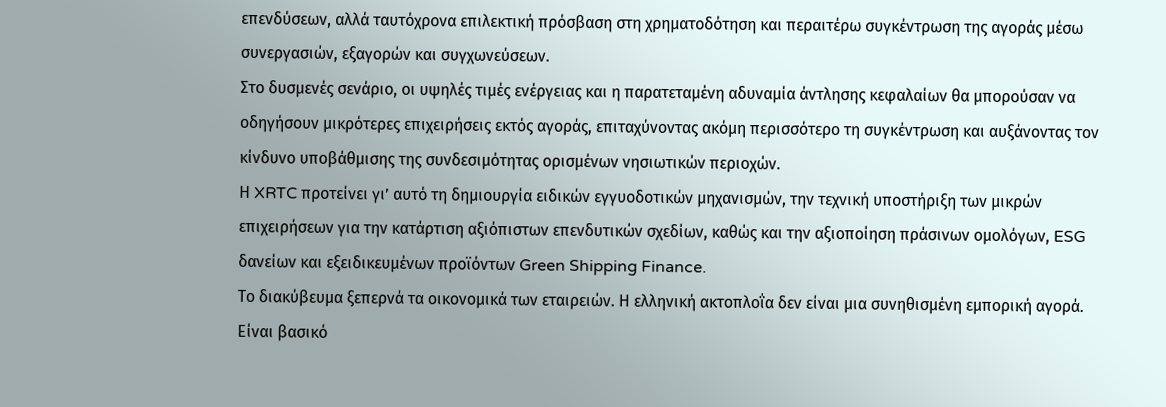επενδύσεων, αλλά ταυτόχρονα επιλεκτική πρόσβαση στη χρηματοδότηση και περαιτέρω συγκέντρωση της αγοράς μέσω συνεργασιών, εξαγορών και συγχωνεύσεων.
Στο δυσμενές σενάριο, οι υψηλές τιμές ενέργειας και η παρατεταμένη αδυναμία άντλησης κεφαλαίων θα μπορούσαν να οδηγήσουν μικρότερες επιχειρήσεις εκτός αγοράς, επιταχύνοντας ακόμη περισσότερο τη συγκέντρωση και αυξάνοντας τον κίνδυνο υποβάθμισης της συνδεσιμότητας ορισμένων νησιωτικών περιοχών.
Η XRTC προτείνει γι’ αυτό τη δημιουργία ειδικών εγγυοδοτικών μηχανισμών, την τεχνική υποστήριξη των μικρών επιχειρήσεων για την κατάρτιση αξιόπιστων επενδυτικών σχεδίων, καθώς και την αξιοποίηση πράσινων ομολόγων, ESG δανείων και εξειδικευμένων προϊόντων Green Shipping Finance.
Το διακύβευμα ξεπερνά τα οικονομικά των εταιρειών. Η ελληνική ακτοπλοΐα δεν είναι μια συνηθισμένη εμπορική αγορά. Είναι βασικό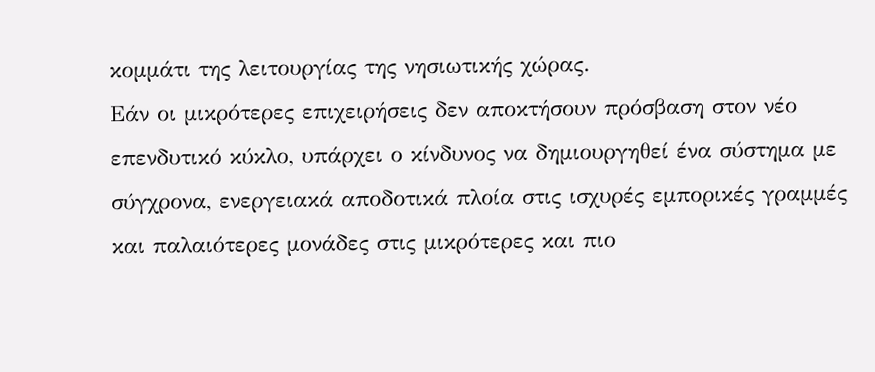κομμάτι της λειτουργίας της νησιωτικής χώρας.
Εάν οι μικρότερες επιχειρήσεις δεν αποκτήσουν πρόσβαση στον νέο επενδυτικό κύκλο, υπάρχει ο κίνδυνος να δημιουργηθεί ένα σύστημα με σύγχρονα, ενεργειακά αποδοτικά πλοία στις ισχυρές εμπορικές γραμμές και παλαιότερες μονάδες στις μικρότερες και πιο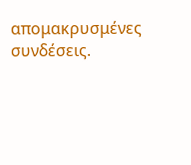απομακρυσμένες συνδέσεις.